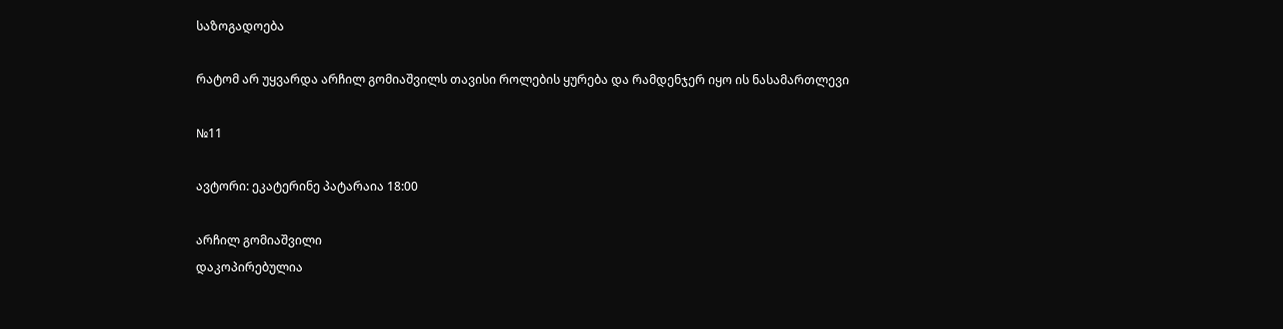საზოგადოება

რატომ არ უყვარდა არჩილ გომიაშვილს თავისი როლების ყურება და რამდენჯერ იყო ის ნასამართლევი

№11

ავტორი: ეკატერინე პატარაია 18:00

არჩილ გომიაშვილი
დაკოპირებულია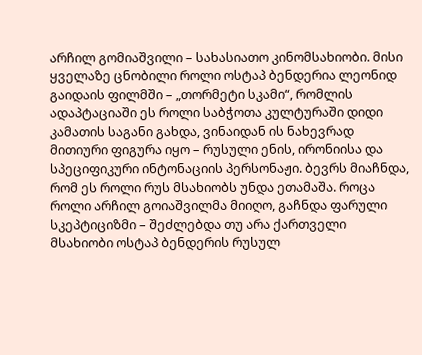არჩილ გომიაშვილი – სახასიათო კინომსახიობი. მისი ყველაზე ცნობილი როლი ოსტაპ ბენდერია ლეონიდ გაიდაის ფილმში – „თორმეტი სკამი“, რომლის ადაპტაციაში ეს როლი საბჭოთა კულტურაში დიდი კამათის საგანი გახდა, ვინაიდან ის ნახევრად მითიური ფიგურა იყო – რუსული ენის, ირონიისა და სპეციფიკური ინტონაციის პერსონაჟი. ბევრს მიაჩნდა, რომ ეს როლი რუს მსახიობს უნდა ეთამაშა. როცა როლი არჩილ გოიაშვილმა მიიღო, გაჩნდა ფარული სკეპტიციზმი – შეძლებდა თუ არა ქართველი მსახიობი ოსტაპ ბენდერის რუსულ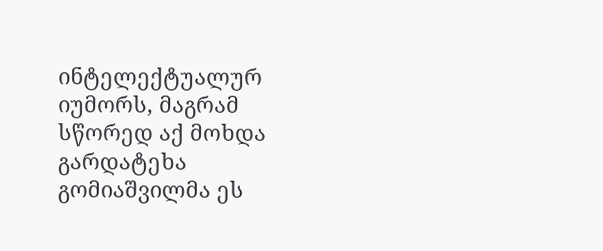ინტელექტუალურ იუმორს, მაგრამ სწორედ აქ მოხდა გარდატეხა გომიაშვილმა ეს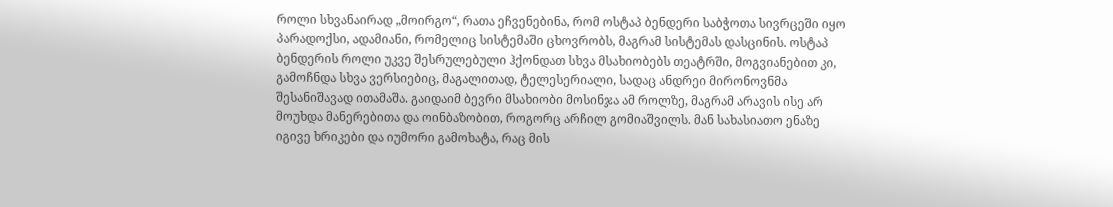როლი სხვანაირად „მოირგო“, რათა ეჩვენებინა, რომ ოსტაპ ბენდერი საბჭოთა სივრცეში იყო პარადოქსი, ადამიანი, რომელიც სისტემაში ცხოვრობს, მაგრამ სისტემას დასცინის. ოსტაპ ბენდერის როლი უკვე შესრულებული ჰქონდათ სხვა მსახიობებს თეატრში, მოგვიანებით კი, გამოჩნდა სხვა ვერსიებიც, მაგალითად, ტელესერიალი, სადაც ანდრეი მირონოვნმა შესანიშავად ითამაშა. გაიდაიმ ბევრი მსახიობი მოსინჯა ამ როლზე, მაგრამ არავის ისე არ მოუხდა მანერებითა და ოინბაზობით, როგორც არჩილ გომიაშვილს. მან სახასიათო ენაზე იგივე ხრიკები და იუმორი გამოხატა, რაც მის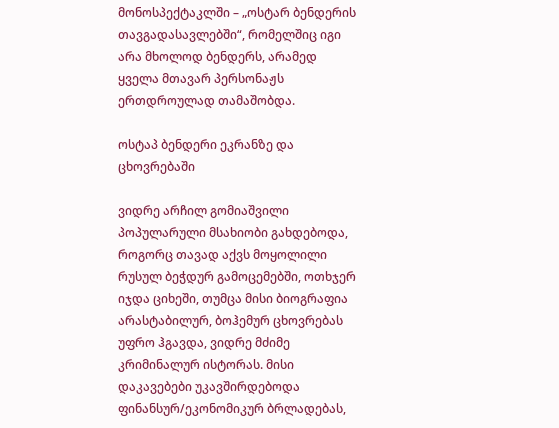მონოსპექტაკლში – „ოსტარ ბენდერის თავგადასავლებში“, რომელშიც იგი არა მხოლოდ ბენდერს, არამედ ყველა მთავარ პერსონაჟს ერთდროულად თამაშობდა.

ოსტაპ ბენდერი ეკრანზე და ცხოვრებაში

ვიდრე არჩილ გომიაშვილი პოპულარული მსახიობი გახდებოდა, როგორც თავად აქვს მოყოლილი რუსულ ბეჭდურ გამოცემებში, ოთხჯერ იჯდა ციხეში, თუმცა მისი ბიოგრაფია არასტაბილურ, ბოჰემურ ცხოვრებას უფრო ჰგავდა, ვიდრე მძიმე კრიმინალურ ისტორას. მისი დაკავებები უკავშირდებოდა ფინანსურ/ეკონომიკურ ბრლადებას,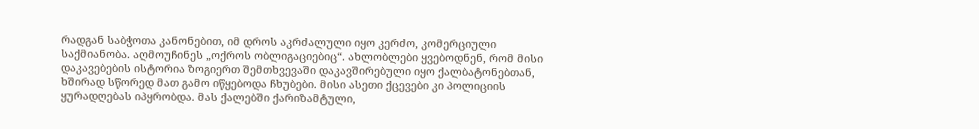რადგან საბჭოთა კანონებით, იმ დროს აკრძალული იყო კერძო, კომერციული საქმიანობა. აღმოუჩინეს „ოქროს ობლიგაციებიც“. ახლობლები ყვებოდნენ, რომ მისი დაკავებების ისტორია ზოგიერთ შემთხვევაში დაკავშირებული იყო ქალბატონებთან, ხშირად სწორედ მათ გამო იწყებოდა ჩხუბები. მისი ასეთი ქცევები კი პოლიციის ყურადღებას იპყრობდა. მას ქალებში ქარიზამტული,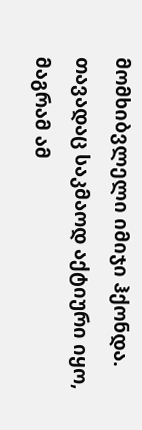მომხიბვლელი იმიჯი ჰქონდა. თავადაც საკმაოდ აქტიური იყო, მაგრამ ამ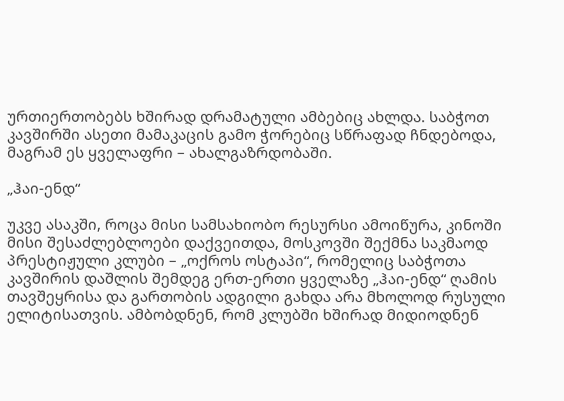ურთიერთობებს ხშირად დრამატული ამბებიც ახლდა. საბჭოთ კავშირში ასეთი მამაკაცის გამო ჭორებიც სწრაფად ჩნდებოდა, მაგრამ ეს ყველაფრი – ახალგაზრდობაში.

„ჰაი-ენდ“

უკვე ასაკში, როცა მისი სამსახიობო რესურსი ამოიწურა, კინოში მისი შესაძლებლოები დაქვეითდა, მოსკოვში შექმნა საკმაოდ პრესტიჟული კლუბი – „ოქროს ოსტაპი“, რომელიც საბჭოთა კავშირის დაშლის შემდეგ ერთ-ერთი ყველაზე „ჰაი-ენდ“ ღამის თავშეყრისა და გართობის ადგილი გახდა არა მხოლოდ რუსული ელიტისათვის. ამბობდნენ, რომ კლუბში ხშირად მიდიოდნენ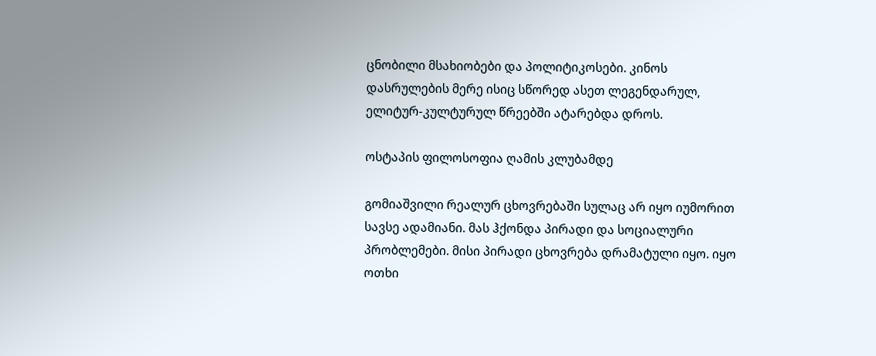ცნობილი მსახიობები და პოლიტიკოსები. კინოს დასრულების მერე ისიც სწორედ ასეთ ლეგენდარულ, ელიტურ-კულტურულ წრეებში ატარებდა დროს.

ოსტაპის ფილოსოფია ღამის კლუბამდე

გომიაშვილი რეალურ ცხოვრებაში სულაც არ იყო იუმორით სავსე ადამიანი. მას ჰქონდა პირადი და სოციალური პრობლემები. მისი პირადი ცხოვრება დრამატული იყო. იყო ოთხი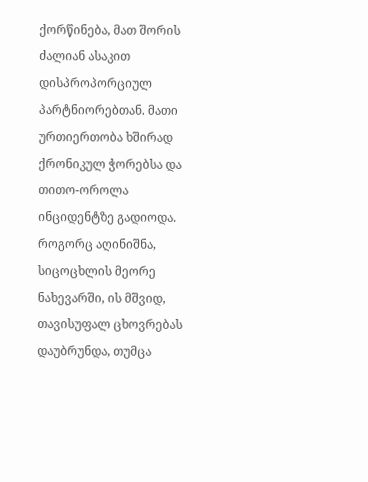ქორწინება, მათ შორის ძალიან ასაკით დისპროპორციულ პარტნიორებთან. მათი ურთიერთობა ხშირად ქრონიკულ ჭორებსა და თითო-ოროლა ინციდენტზე გადიოდა. როგორც აღინიშნა, სიცოცხლის მეორე ნახევარში, ის მშვიდ, თავისუფალ ცხოვრებას დაუბრუნდა, თუმცა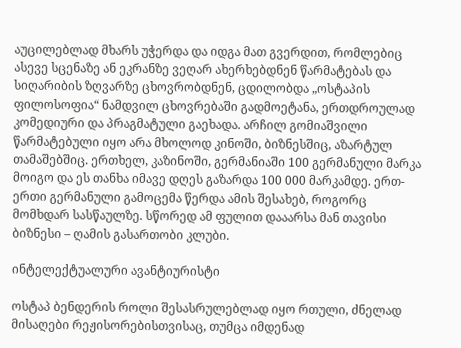აუცილებლად მხარს უჭერდა და იდგა მათ გვერდით, რომლებიც ასევე სცენაზე ან ეკრანზე ვეღარ ახერხებდნენ წარმატებას და სიღარიბის ზღვარზე ცხოვრობდნენ, ცდილობდა „ოსტაპის ფილოსოფია“ ნამდვილ ცხოვრებაში გადმოეტანა, ერთდროულად კომედიური და პრაგმატული გაეხადა. არჩილ გომიაშვილი წარმატებული იყო არა მხოლოდ კინოში, ბიზნესშიც, აზარტულ თამაშებშიც. ერთხელ, კაზინოში, გერმანიაში 100 გერმანული მარკა მოიგო და ეს თანხა იმავე დღეს გაზარდა 100 000 მარკამდე. ერთ-ერთი გერმანული გამოცემა წერდა ამის შესახებ, როგორც მომხდარ სასწაულზე. სწორედ ამ ფულით დააარსა მან თავისი ბიზნესი – ღამის გასართობი კლუბი.

ინტელექტუალური ავანტიურისტი

ოსტაპ ბენდერის როლი შესასრულებლად იყო რთული, ძნელად მისაღები რეჟისორებისთვისაც, თუმცა იმდენად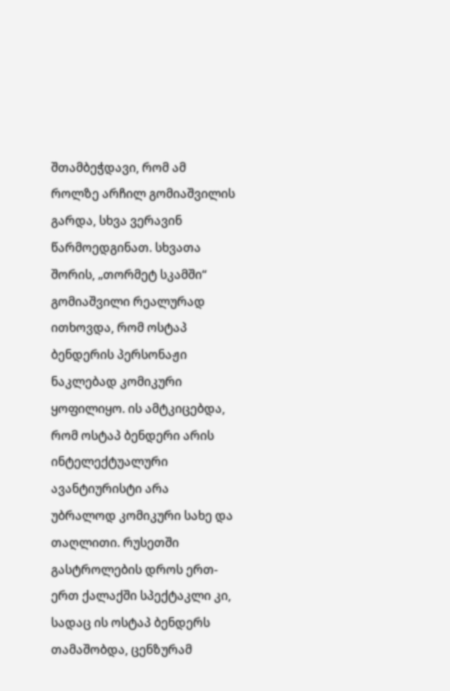შთამბეჭდავი, რომ ამ როლზე არჩილ გომიაშვილის გარდა, სხვა ვერავინ წარმოედგინათ. სხვათა შორის, „თორმეტ სკამში“ გომიაშვილი რეალურად ითხოვდა, რომ ოსტაპ ბენდერის პერსონაჟი ნაკლებად კომიკური ყოფილიყო. ის ამტკიცებდა, რომ ოსტაპ ბენდერი არის ინტელექტუალური ავანტიურისტი არა უბრალოდ კომიკური სახე და თაღლითი. რუსეთში გასტროლების დროს ერთ-ერთ ქალაქში სპექტაკლი კი, სადაც ის ოსტაპ ბენდერს თამაშობდა, ცენზურამ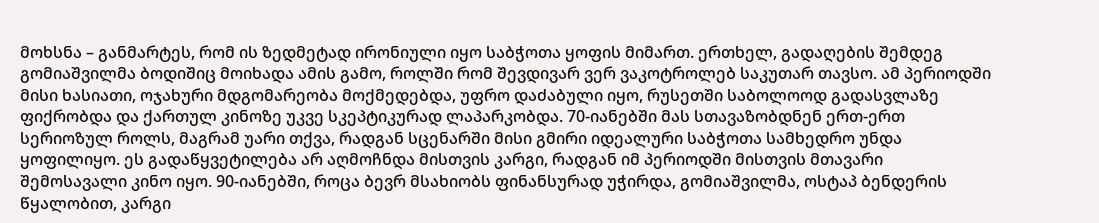მოხსნა – განმარტეს, რომ ის ზედმეტად ირონიული იყო საბჭოთა ყოფის მიმართ. ერთხელ, გადაღების შემდეგ გომიაშვილმა ბოდიშიც მოიხადა ამის გამო, როლში რომ შევდივარ ვერ ვაკოტროლებ საკუთარ თავსო. ამ პერიოდში მისი ხასიათი, ოჯახური მდგომარეობა მოქმედებდა, უფრო დაძაბული იყო, რუსეთში საბოლოოდ გადასვლაზე ფიქრობდა და ქართულ კინოზე უკვე სკეპტიკურად ლაპარკობდა. 70-იანებში მას სთავაზობდნენ ერთ-ერთ სერიოზულ როლს, მაგრამ უარი თქვა, რადგან სცენარში მისი გმირი იდეალური საბჭოთა სამხედრო უნდა ყოფილიყო. ეს გადაწყვეტილება არ აღმოჩნდა მისთვის კარგი, რადგან იმ პერიოდში მისთვის მთავარი შემოსავალი კინო იყო. 90-იანებში, როცა ბევრ მსახიობს ფინანსურად უჭირდა, გომიაშვილმა, ოსტაპ ბენდერის წყალობით, კარგი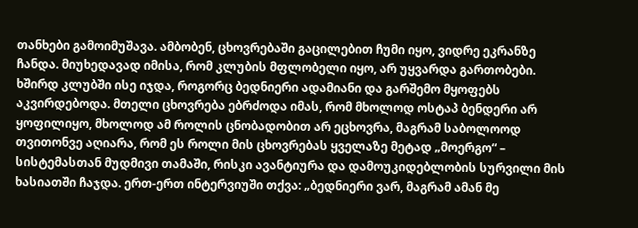თანხები გამოიმუშავა. ამბობენ, ცხოვრებაში გაცილებით ჩუმი იყო, ვიდრე ეკრანზე ჩანდა. მიუხედავად იმისა, რომ კლუბის მფლობელი იყო, არ უყვარდა გართობები. ხშირდ კლუბში ისე იჯდა, როგორც ბედნიერი ადამიანი და გარშემო მყოფებს აკვირდებოდა. მთელი ცხოვრება ებრძოდა იმას, რომ მხოლოდ ოსტაპ ბენდერი არ ყოფილიყო, მხოლოდ ამ როლის ცნობადობით არ ეცხოვრა, მაგრამ საბოლოოდ თვითონვე აღიარა, რომ ეს როლი მის ცხოვრებას ყველაზე მეტად „მოერგო“ – სისტემასთან მუდმივი თამაში, რისკი ავანტიურა და დამოუკიდებლობის სურვილი მის ხასიათში ჩაჯდა. ერთ-ერთ ინტერვიუში თქვა: „ბედნიერი ვარ, მაგრამ ამან მე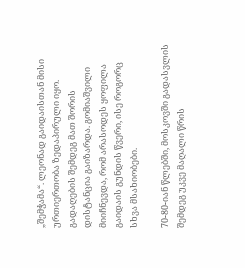„შემჭამა“. ლეონად გაიდაისთან მისი ურთიერთობა ზედაპირული იყო. გადაღების შემდეგ მათ შორის დისტანცია გაიზარდა. გომიაშვილი მიიჩნევდა, რომ არასოდეს ყოფილა გაიდაის გუნდის წვერი, ისე როგორც სხვა მსახიობები.

70-80-იან წლებში, მოსკოვში გადასვლის შემდეგ უკვე მაღალი წრის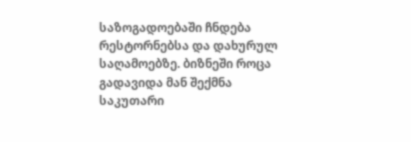საზოგადოებაში ჩნდება რესტორნებსა და დახურულ საღამოებზე. ბიზნეში როცა გადავიდა მან შექმნა საკუთარი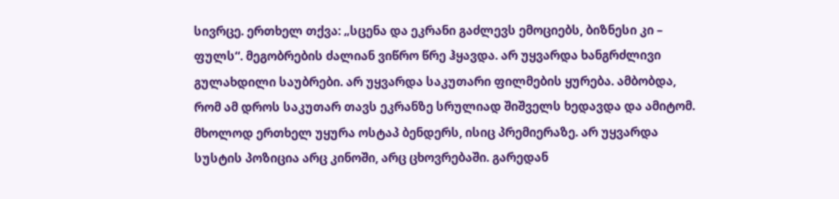სივრცე. ერთხელ თქვა: „სცენა და ეკრანი გაძლევს ემოციებს, ბიზნესი კი – ფულს“. მეგობრების ძალიან ვიწრო წრე ჰყავდა. არ უყვარდა ხანგრძლივი გულახდილი საუბრები. არ უყვარდა საკუთარი ფილმების ყურება. ამბობდა, რომ ამ დროს საკუთარ თავს ეკრანზე სრულიად შიშველს ხედავდა და ამიტომ. მხოლოდ ერთხელ უყურა ოსტაპ ბენდერს, ისიც პრემიერაზე. არ უყვარდა სუსტის პოზიცია არც კინოში, არც ცხოვრებაში. გარედან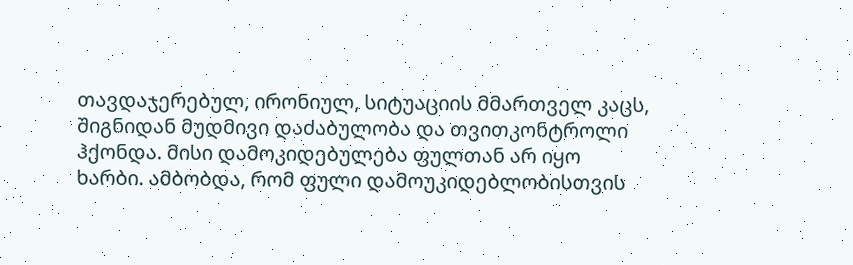თავდაჯერებულ, ირონიულ, სიტუაციის მმართველ კაცს, შიგნიდან მუდმივი დაძაბულობა და თვითკონტროლი ჰქონდა. მისი დამოკიდებულება ფულთან არ იყო ხარბი. ამბობდა, რომ ფული დამოუკიდებლობისთვის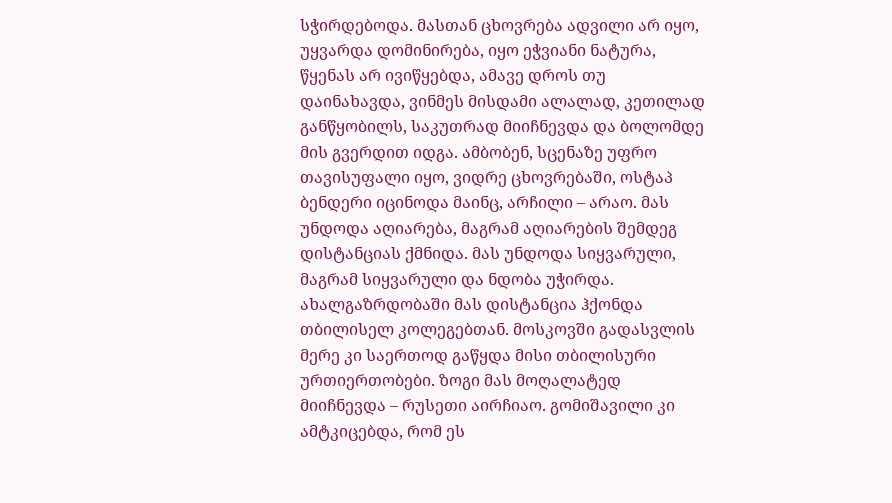სჭირდებოდა. მასთან ცხოვრება ადვილი არ იყო, უყვარდა დომინირება, იყო ეჭვიანი ნატურა, წყენას არ ივიწყებდა, ამავე დროს თუ დაინახავდა, ვინმეს მისდამი ალალად, კეთილად განწყობილს, საკუთრად მიიჩნევდა და ბოლომდე მის გვერდით იდგა. ამბობენ, სცენაზე უფრო თავისუფალი იყო, ვიდრე ცხოვრებაში, ოსტაპ ბენდერი იცინოდა მაინც, არჩილი – არაო. მას უნდოდა აღიარება, მაგრამ აღიარების შემდეგ დისტანციას ქმნიდა. მას უნდოდა სიყვარული, მაგრამ სიყვარული და ნდობა უჭირდა. ახალგაზრდობაში მას დისტანცია ჰქონდა თბილისელ კოლეგებთან. მოსკოვში გადასვლის მერე კი საერთოდ გაწყდა მისი თბილისური ურთიერთობები. ზოგი მას მოღალატედ მიიჩნევდა – რუსეთი აირჩიაო. გომიშავილი კი ამტკიცებდა, რომ ეს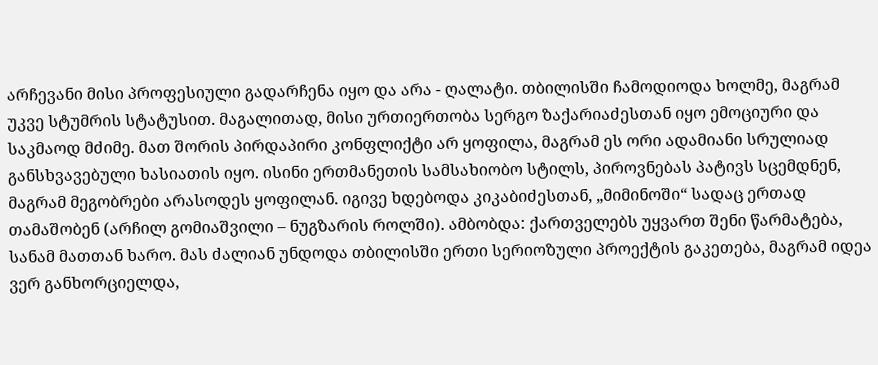არჩევანი მისი პროფესიული გადარჩენა იყო და არა - ღალატი. თბილისში ჩამოდიოდა ხოლმე, მაგრამ უკვე სტუმრის სტატუსით. მაგალითად, მისი ურთიერთობა სერგო ზაქარიაძესთან იყო ემოციური და საკმაოდ მძიმე. მათ შორის პირდაპირი კონფლიქტი არ ყოფილა, მაგრამ ეს ორი ადამიანი სრულიად განსხვავებული ხასიათის იყო. ისინი ერთმანეთის სამსახიობო სტილს, პიროვნებას პატივს სცემდნენ, მაგრამ მეგობრები არასოდეს ყოფილან. იგივე ხდებოდა კიკაბიძესთან, „მიმინოში“ სადაც ერთად თამაშობენ (არჩილ გომიაშვილი – ნუგზარის როლში). ამბობდა: ქართველებს უყვართ შენი წარმატება, სანამ მათთან ხარო. მას ძალიან უნდოდა თბილისში ერთი სერიოზული პროექტის გაკეთება, მაგრამ იდეა ვერ განხორციელდა,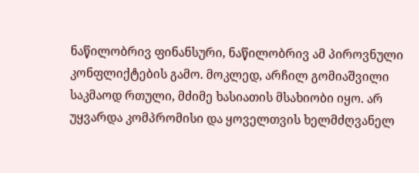ნაწილობრივ ფინანსური, ნაწილობრივ ამ პიროვნული კონფლიქტების გამო. მოკლედ, არჩილ გომიაშვილი საკმაოდ რთული, მძიმე ხასიათის მსახიობი იყო. არ უყვარდა კომპრომისი და ყოველთვის ხელმძღვანელ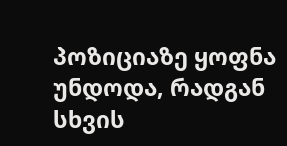პოზიციაზე ყოფნა უნდოდა, რადგან სხვის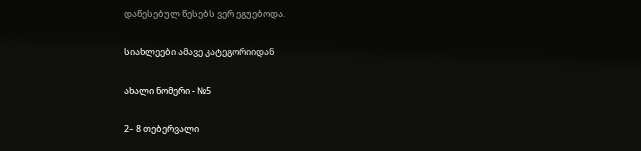დაწესებულ წესებს ვერ ეგუებოდა.

სიახლეები ამავე კატეგორიიდან

ახალი ნომერი - №5

2– 8 თებერვალი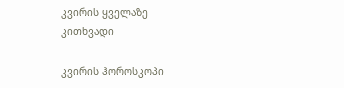კვირის ყველაზე კითხვადი

კვირის ჰოროსკოპი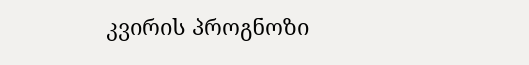კვირის პროგნოზი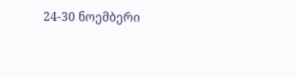24-30 ნოემბერი